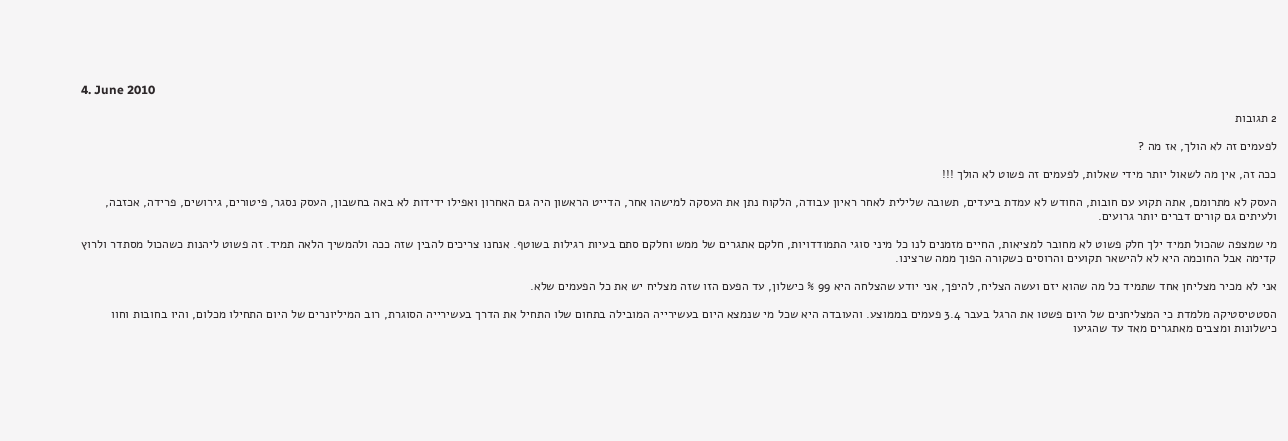4. June 2010

2 תגובות

לפעמים זה לא הולך, אז מה ?

ככה זה, אין מה לשאול יותר מידי שאלות, לפעמים זה פשוט לא הולך !!!

העסק לא מתרומם, אתה תקוע עם חובות, החודש לא עמדת ביעדים, תשובה שלילית לאחר ראיון עבודה, הלקוח נתן את העסקה למישהו אחר, הדייט הראשון היה גם האחרון ואפילו ידידות לא באה בחשבון, העסק נסגר, פיטורים, גירושים, פרידה, אכזבה, ולעיתים גם קורים דברים יותר גרועים.

מי שמצפה שהכול תמיד ילך חלק פשוט לא מחובר למציאות, החיים מזמנים לנו כל מיני סוגי התמודדויות, חלקם אתגרים של ממש וחלקם סתם בעיות רגילות בשוטף. אנחנו צריכים להבין שזה ככה ולהמשיך הלאה תמיד. זה פשוט ליהנות כשהכול מסתדר ולרוץ קדימה אבל החוכמה היא לא להישאר תקועים והרוסים כשקורה הפוך ממה שרצינו.

אני לא מכיר מצליחן אחד שתמיד כל מה שהוא יזם ועשה הצליח, להיפך, אני יודע שהצלחה היא 99 % כישלון, עד הפעם הזו שזה מצליח יש את כל הפעמים שלא.

הסטטיסטיקה מלמדת כי המצליחנים של היום פשטו את הרגל בעבר 3.4 פעמים בממוצע. והעובדה היא שכל מי שנמצא היום בעשירייה המובילה בתחום שלו התחיל את הדרך בעשירייה הסוגרת, רוב המיליונרים של היום התחילו מכלום, והיו בחובות וחוו כישלונות ומצבים מאתגרים מאד עד שהגיעו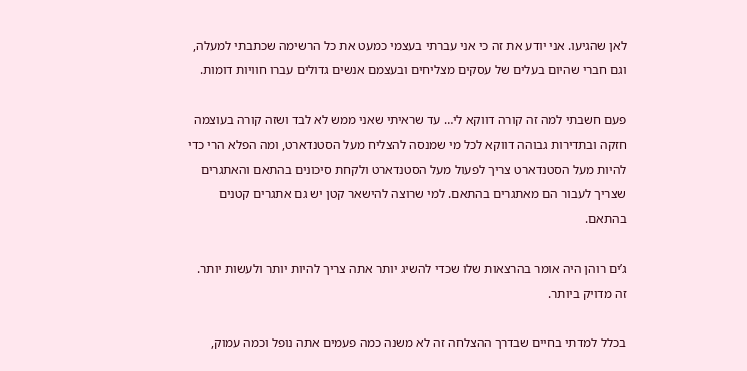לאן שהגיעו. אני יודע את זה כי אני עברתי בעצמי כמעט את כל הרשימה שכתבתי למעלה, וגם חברי שהיום בעלים של עסקים מצליחים ובעצמם אנשים גדולים עברו חוויות דומות.

פעם חשבתי למה זה קורה דווקא לי… עד שראיתי שאני ממש לא לבד ושזה קורה בעוצמה חזקה ובתדירות גבוהה דווקא לכל מי שמנסה להצליח מעל הסטנדארט, ומה הפלא הרי כדי להיות מעל הסטנדארט צריך לפעול מעל הסטנדארט ולקחת סיכונים בהתאם והאתגרים שצריך לעבור הם מאתגרים בהתאם. למי שרוצה להישאר קטן יש גם אתגרים קטנים בהתאם.

ג’ים רוהן היה אומר בהרצאות שלו שכדי להשיג יותר אתה צריך להיות יותר ולעשות יותר. זה מדויק ביותר.

בכלל למדתי בחיים שבדרך ההצלחה זה לא משנה כמה פעמים אתה נופל וכמה עמוק,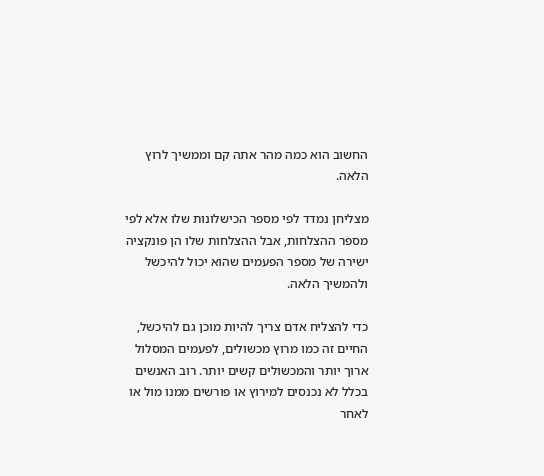החשוב הוא כמה מהר אתה קם וממשיך לרוץ הלאה.

מצליחן נמדד לפי מספר הכישלונות שלו אלא לפי מספר ההצלחות, אבל ההצלחות שלו הן פונקציה ישירה של מספר הפעמים שהוא יכול להיכשל ולהמשיך הלאה.

כדי להצליח אדם צריך להיות מוכן גם להיכשל, החיים זה כמו מרוץ מכשולים, לפעמים המסלול ארוך יותר והמכשולים קשים יותר. רוב האנשים בכלל לא נכנסים למירוץ או פורשים ממנו מול או לאחר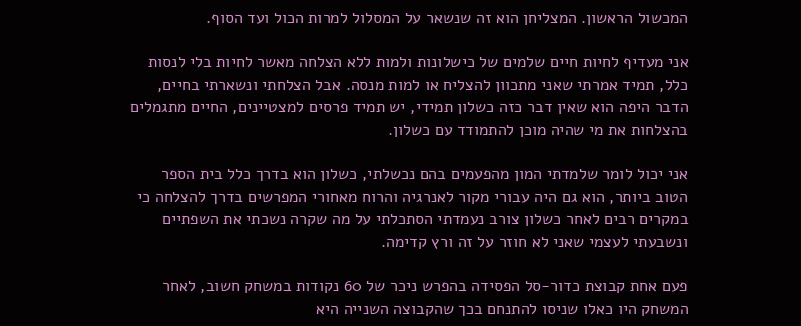המכשול הראשון. המצליחן הוא זה שנשאר על המסלול למרות הכול ועד הסוף.

אני מעדיף לחיות חיים שלמים של כישלונות ולמות ללא הצלחה מאשר לחיות בלי לנסות כלל, תמיד אמרתי שאני מתכוון להצליח או למות מנסה. אבל הצלחתי ונשארתי בחיים, הדבר היפה הוא שאין דבר כזה כשלון תמידי, יש תמיד פרסים למצטיינים, החיים מתגמלים בהצלחות את מי שהיה מוכן להתמודד עם כשלון.

אני יכול לומר שלמדתי המון מהפעמים בהם נכשלתי, כשלון הוא בדרך כלל בית הספר הטוב ביותר, הוא גם היה עבורי מקור לאנרגיה והרוח מאחורי המפרשים בדרך להצלחה כי במקרים רבים לאחר כשלון צורב נעמדתי הסתכלתי על מה שקרה נשכתי את השפתיים ונשבעתי לעצמי שאני לא חוזר על זה ורץ קדימה.

פעם אחת קבוצת כדור-סל הפסידה בהפרש ניכר של 60 נקודות במשחק חשוב, לאחר המשחק היו כאלו שניסו להתנחם בכך שהקבוצה השנייה היא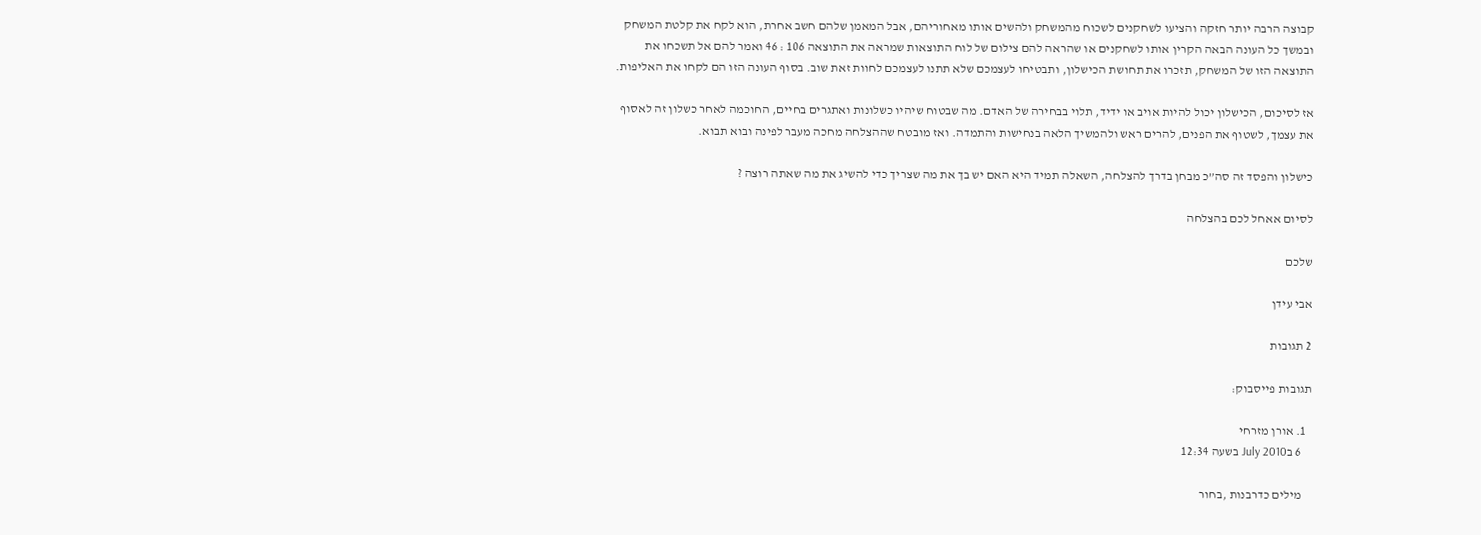קבוצה הרבה יותר חזקה והציעו לשחקנים לשכוח מהמשחק ולהשים אותו מאחוריהם, אבל המאמן שלהם חשב אחרת, הוא לקח את קלטת המשחק ובמשך כל העונה הבאה הקרין אותו לשחקנים או שהראה להם צילום של לוח התוצאות שמראה את התוצאה 106 : 46 ואמר להם אל תשכחו את התוצאה הזו של המשחק, תזכרו את תחושת הכישלון, ותבטיחו לעצמכם שלא תתנו לעצמכם לחוות זאת שוב. בסוף העונה הזו הם לקחו את האליפות.

אז לסיכום, הכישלון יכול להיות אויב או ידיד, תלוי בבחירה של האדם. מה שבטוח שיהיו כשלונות ואתגרים בחיים, החוכמה לאחר כשלון זה לאסוף את עצמך, לשטוף את הפנים, להרים ראש ולהמשיך הלאה בנחישות והתמדה. ואז מובטח שההצלחה מחכה מעבר לפינה ובוא תבוא.

כישלון והפסד זה סה”כ מבחן בדרך להצלחה, השאלה תמיד היא האם יש בך את מה שצריך כדי להשיג את מה שאתה רוצה ?

לסיום אאחל לכם בהצלחה

שלכם

אבי עידן

2 תגובות

תגובות פייסבוק:

  1. אורן מזרחי
    6 בJuly 2010 בשעה 12:34

    מילים כדרבנות ,בחור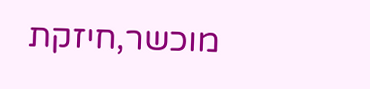מוכשר,חיזקת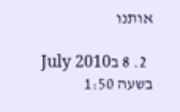אותנו

  2. 8 בJuly 2010 בשעה 1:50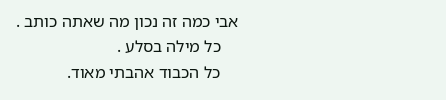אבי כמה זה נכון מה שאתה כותב .
    כל מילה בסלע .
    כל הכבוד אהבתי מאוד.